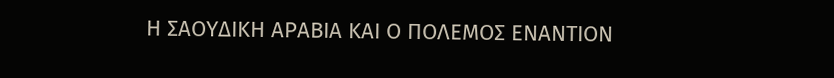Η ΣΑΟΥΔΙΚΗ ΑΡΑΒΙΑ ΚΑΙ Ο ΠΟΛΕΜΟΣ ΕΝΑΝΤΙΟΝ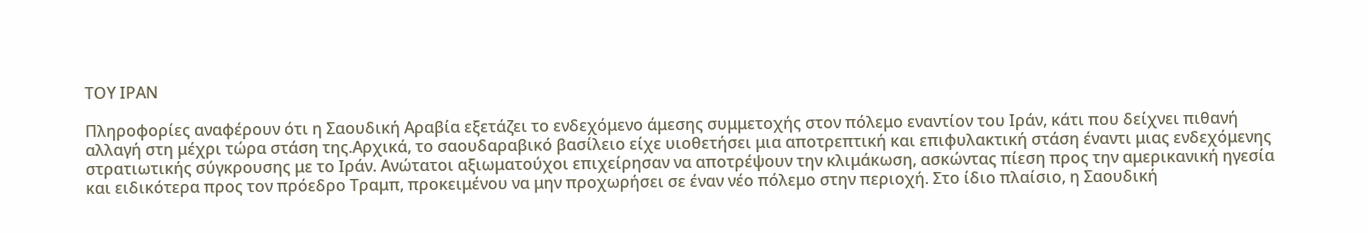ΤΟΥ ΙΡΑΝ

Πληροφορίες αναφέρουν ότι η Σαουδική Αραβία εξετάζει το ενδεχόμενο άμεσης συμμετοχής στον πόλεμο εναντίον του Ιράν, κάτι που δείχνει πιθανή αλλαγή στη μέχρι τώρα στάση της.Αρχικά, το σαουδαραβικό βασίλειο είχε υιοθετήσει μια αποτρεπτική και επιφυλακτική στάση έναντι μιας ενδεχόμενης στρατιωτικής σύγκρουσης με το Ιράν. Ανώτατοι αξιωματούχοι επιχείρησαν να αποτρέψουν την κλιμάκωση, ασκώντας πίεση προς την αμερικανική ηγεσία και ειδικότερα προς τον πρόεδρο Τραμπ, προκειμένου να μην προχωρήσει σε έναν νέο πόλεμο στην περιοχή. Στο ίδιο πλαίσιο, η Σαουδική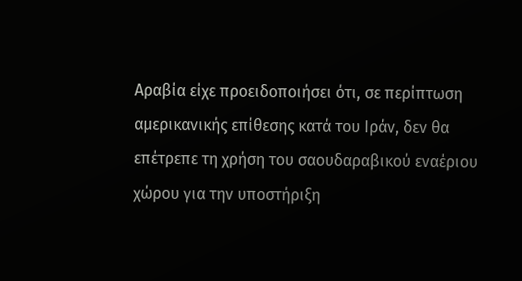Αραβία είχε προειδοποιήσει ότι, σε περίπτωση αμερικανικής επίθεσης κατά του Ιράν, δεν θα επέτρεπε τη χρήση του σαουδαραβικού εναέριου χώρου για την υποστήριξη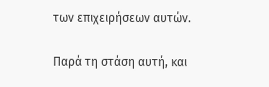των επιχειρήσεων αυτών.

Παρά τη στάση αυτή, και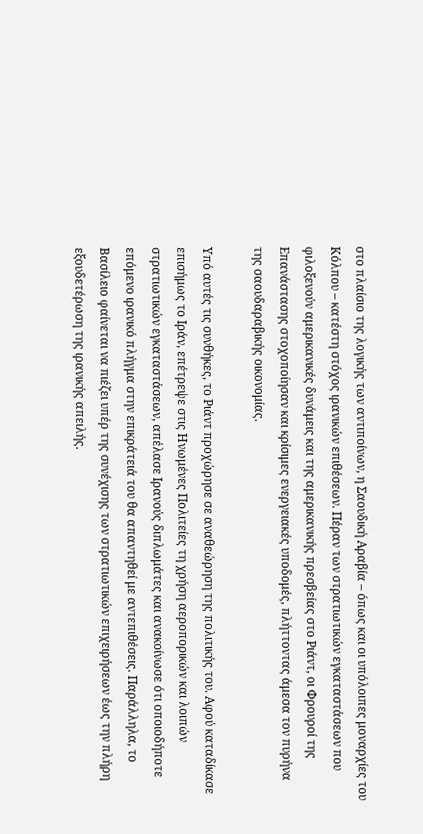στο πλαίσιο της λογικής των αντιποίνων, η Σαουδική Αραβία – όπως και οι υπόλοιπες μοναρχίες του Κόλπου – κατέστη στόχος ιρανικών επιθέσεων. Πέραν των στρατιωτικών εγκαταστάσεων που φιλοξενούν αμερικανικές δυνάμεις και της αμερικανικής πρεσβείας στο Ριάντ, οι Φρουροί της Επανάστασης στοχοποίησαν και κρίσιμες ενεργειακές υποδομές, πλήττοντας άμεσα τον πυρήνα της σαουδαραβικής οικονομίας.

Υπό αυτές τις συνθήκες, το Ριάντ προχώρησε σε αναθεώρηση της πολιτικής του. Αφού καταδίκασε επισήμως το Ιράν, επέτρεψε στις Ηνωμένες Πολιτείες τη χρήση αεροπορικών και λοιπών στρατιωτικών εγκαταστάσεων, απέλασε Ιρανούς διπλωμάτες και ανακοίνωσε ότι οποιοδήποτε επόμενο ιρανικό πλήγμα στην επικράτειά του θα απαντηθεί με αντεπιθέσεις. Παράλληλα, το Βασίλειο φαίνεται να πιέζει υπέρ της συνέχισης των στρατιωτικών επιχειρήσεων έως την πλήρη εξουδετέρωση της ιρανικής απειλής.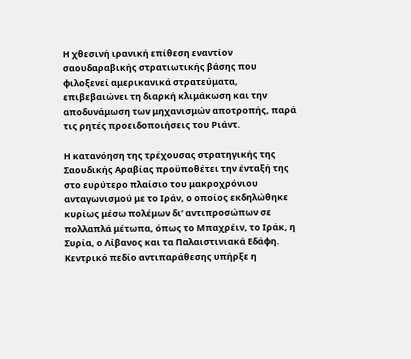Η χθεσινή ιρανική επίθεση εναντίον σαουδαραβικής στρατιωτικής βάσης που φιλοξενεί αμερικανικά στρατεύματα, επιβεβαιώνει τη διαρκή κλιμάκωση και την αποδυνάμωση των μηχανισμών αποτροπής, παρά τις ρητές προειδοποιήσεις του Ριάντ.

Η κατανόηση της τρέχουσας στρατηγικής της Σαουδικής Αραβίας προϋποθέτει την ένταξή της στο ευρύτερο πλαίσιο του μακροχρόνιου ανταγωνισμού με το Ιράν, ο οποίος εκδηλώθηκε κυρίως μέσω πολέμων δι’ αντιπροσώπων σε πολλαπλά μέτωπα, όπως το Μπαχρέιν, το Ιράκ, η Συρία, ο Λίβανος και τα Παλαιστινιακά Εδάφη. Κεντρικό πεδίο αντιπαράθεσης υπήρξε η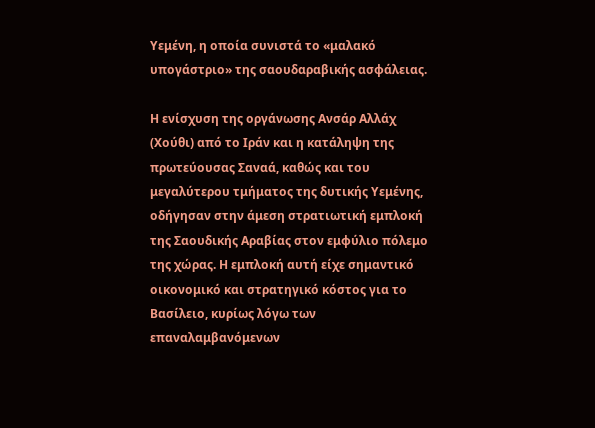Υεμένη, η οποία συνιστά το «μαλακό υπογάστριο» της σαουδαραβικής ασφάλειας.

Η ενίσχυση της οργάνωσης Ανσάρ Αλλάχ (Χούθι) από το Ιράν και η κατάληψη της πρωτεύουσας Σαναά, καθώς και του μεγαλύτερου τμήματος της δυτικής Υεμένης, οδήγησαν στην άμεση στρατιωτική εμπλοκή της Σαουδικής Αραβίας στον εμφύλιο πόλεμο της χώρας. Η εμπλοκή αυτή είχε σημαντικό οικονομικό και στρατηγικό κόστος για το Βασίλειο, κυρίως λόγω των επαναλαμβανόμενων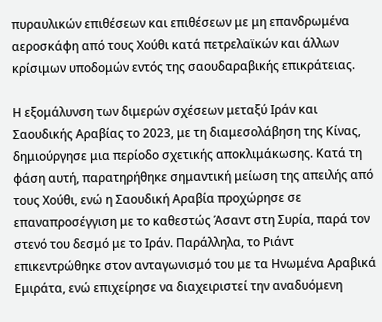πυραυλικών επιθέσεων και επιθέσεων με μη επανδρωμένα αεροσκάφη από τους Χούθι κατά πετρελαϊκών και άλλων κρίσιμων υποδομών εντός της σαουδαραβικής επικράτειας.

Η εξομάλυνση των διμερών σχέσεων μεταξύ Ιράν και Σαουδικής Αραβίας το 2023, με τη διαμεσολάβηση της Κίνας, δημιούργησε μια περίοδο σχετικής αποκλιμάκωσης. Κατά τη φάση αυτή, παρατηρήθηκε σημαντική μείωση της απειλής από τους Χούθι, ενώ η Σαουδική Αραβία προχώρησε σε επαναπροσέγγιση με το καθεστώς Άσαντ στη Συρία, παρά τον στενό του δεσμό με το Ιράν. Παράλληλα, το Ριάντ επικεντρώθηκε στον ανταγωνισμό του με τα Ηνωμένα Αραβικά Εμιράτα, ενώ επιχείρησε να διαχειριστεί την αναδυόμενη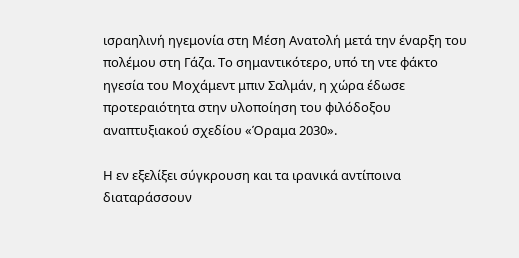ισραηλινή ηγεμονία στη Μέση Ανατολή μετά την έναρξη του πολέμου στη Γάζα. Το σημαντικότερο, υπό τη ντε φάκτο ηγεσία του Μοχάμεντ μπιν Σαλμάν, η χώρα έδωσε προτεραιότητα στην υλοποίηση του φιλόδοξου αναπτυξιακού σχεδίου «Όραμα 2030».

Η εν εξελίξει σύγκρουση και τα ιρανικά αντίποινα διαταράσσουν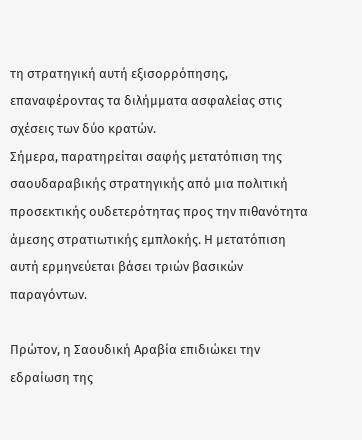τη στρατηγική αυτή εξισορρόπησης, επαναφέροντας τα διλήμματα ασφαλείας στις σχέσεις των δύο κρατών.
Σήμερα, παρατηρείται σαφής μετατόπιση της σαουδαραβικής στρατηγικής από μια πολιτική προσεκτικής ουδετερότητας προς την πιθανότητα άμεσης στρατιωτικής εμπλοκής. Η μετατόπιση αυτή ερμηνεύεται βάσει τριών βασικών παραγόντων.

Πρώτον, η Σαουδική Αραβία επιδιώκει την εδραίωση της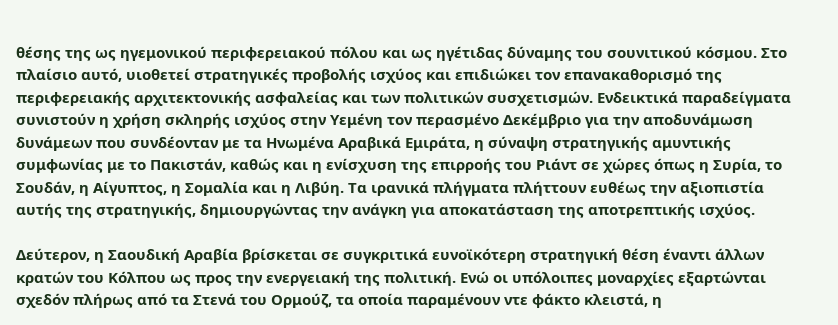θέσης της ως ηγεμονικού περιφερειακού πόλου και ως ηγέτιδας δύναμης του σουνιτικού κόσμου. Στο πλαίσιο αυτό, υιοθετεί στρατηγικές προβολής ισχύος και επιδιώκει τον επανακαθορισμό της περιφερειακής αρχιτεκτονικής ασφαλείας και των πολιτικών συσχετισμών. Ενδεικτικά παραδείγματα συνιστούν η χρήση σκληρής ισχύος στην Υεμένη τον περασμένο Δεκέμβριο για την αποδυνάμωση δυνάμεων που συνδέονταν με τα Ηνωμένα Αραβικά Εμιράτα, η σύναψη στρατηγικής αμυντικής συμφωνίας με το Πακιστάν, καθώς και η ενίσχυση της επιρροής του Ριάντ σε χώρες όπως η Συρία, το Σουδάν, η Αίγυπτος, η Σομαλία και η Λιβύη. Τα ιρανικά πλήγματα πλήττουν ευθέως την αξιοπιστία αυτής της στρατηγικής, δημιουργώντας την ανάγκη για αποκατάσταση της αποτρεπτικής ισχύος.

Δεύτερον, η Σαουδική Αραβία βρίσκεται σε συγκριτικά ευνοϊκότερη στρατηγική θέση έναντι άλλων κρατών του Κόλπου ως προς την ενεργειακή της πολιτική. Ενώ οι υπόλοιπες μοναρχίες εξαρτώνται σχεδόν πλήρως από τα Στενά του Ορμούζ, τα οποία παραμένουν ντε φάκτο κλειστά, η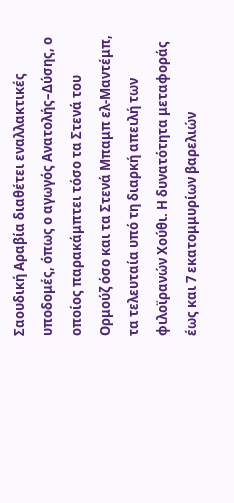Σαουδική Αραβία διαθέτει εναλλακτικές υποδομές, όπως ο αγωγός Ανατολής–Δύσης, ο οποίος παρακάμπτει τόσο τα Στενά του Ορμούζ όσο και τα Στενά Μπαμπ ελ-Μαντέμπ, τα τελευταία υπό τη διαρκή απειλή των φιλοϊρανών Χούθι. Η δυνατότητα μεταφοράς έως και 7 εκατομμυρίων βαρελιών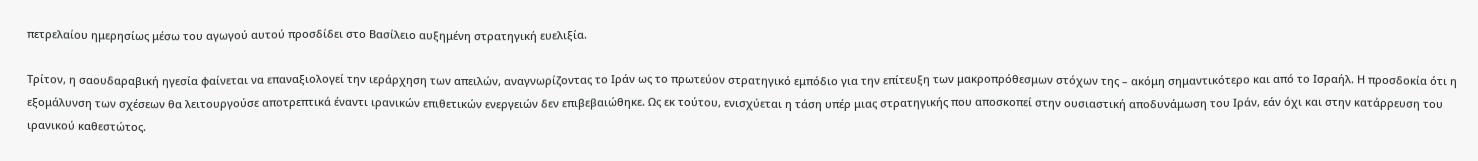πετρελαίου ημερησίως μέσω του αγωγού αυτού προσδίδει στο Βασίλειο αυξημένη στρατηγική ευελιξία.

Τρίτον, η σαουδαραβική ηγεσία φαίνεται να επαναξιολογεί την ιεράρχηση των απειλών, αναγνωρίζοντας το Ιράν ως το πρωτεύον στρατηγικό εμπόδιο για την επίτευξη των μακροπρόθεσμων στόχων της – ακόμη σημαντικότερο και από το Ισραήλ. Η προσδοκία ότι η εξομάλυνση των σχέσεων θα λειτουργούσε αποτρεπτικά έναντι ιρανικών επιθετικών ενεργειών δεν επιβεβαιώθηκε. Ως εκ τούτου, ενισχύεται η τάση υπέρ μιας στρατηγικής που αποσκοπεί στην ουσιαστική αποδυνάμωση του Ιράν, εάν όχι και στην κατάρρευση του ιρανικού καθεστώτος.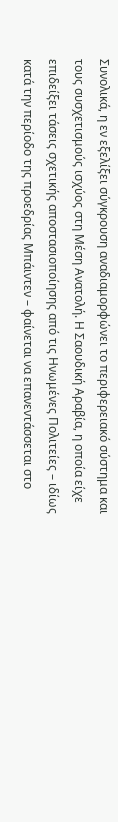Συνολικά, η εν εξελίξει σύγκρουση αναδιαμορφώνει το περιφερειακό σύστημα και τους συσχετισμούς ισχύος στη Μέση Ανατολή. Η Σαουδική Αραβία, η οποία είχε επιδείξει τάσεις σχετικής αποστασιοποίησης από τις Ηνωμένες Πολιτείες – ιδίως κατά την περίοδο της προεδρίας Μπάιντεν – φαίνεται να επανεντάσσεται στο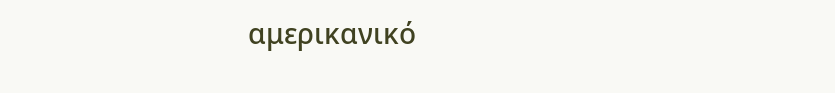αμερικανικό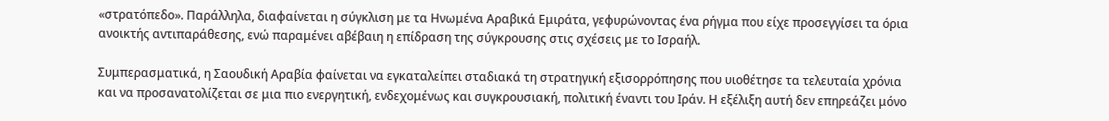«στρατόπεδο». Παράλληλα, διαφαίνεται η σύγκλιση με τα Ηνωμένα Αραβικά Εμιράτα, γεφυρώνοντας ένα ρήγμα που είχε προσεγγίσει τα όρια ανοικτής αντιπαράθεσης, ενώ παραμένει αβέβαιη η επίδραση της σύγκρουσης στις σχέσεις με το Ισραήλ.

Συμπερασματικά, η Σαουδική Αραβία φαίνεται να εγκαταλείπει σταδιακά τη στρατηγική εξισορρόπησης που υιοθέτησε τα τελευταία χρόνια και να προσανατολίζεται σε μια πιο ενεργητική, ενδεχομένως και συγκρουσιακή, πολιτική έναντι του Ιράν. Η εξέλιξη αυτή δεν επηρεάζει μόνο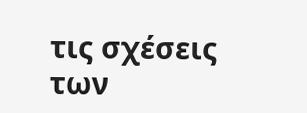τις σχέσεις των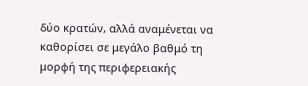δύο κρατών, αλλά αναμένεται να καθορίσει σε μεγάλο βαθμό τη μορφή της περιφερειακής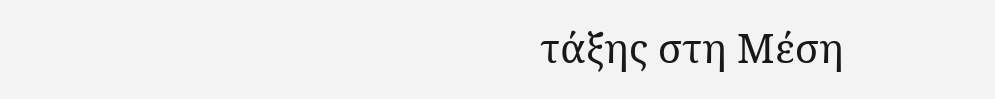τάξης στη Μέση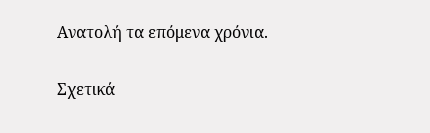Ανατολή τα επόμενα χρόνια.

Σχετικά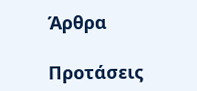Άρθρα

Προτάσεις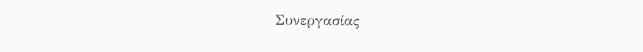Συνεργασίας